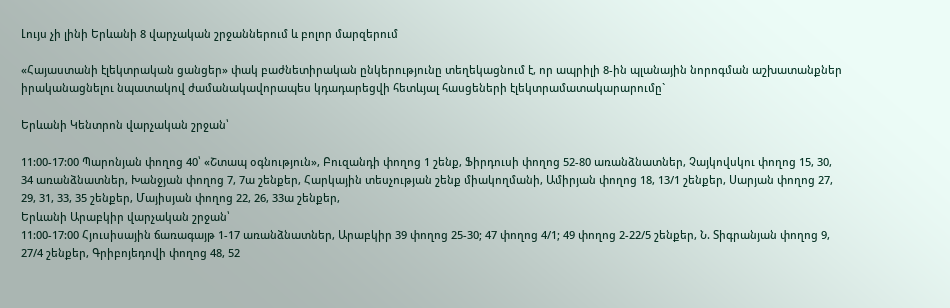Լույս չի լինի Երևանի 8 վարչական շրջաններում և բոլոր մարզերում

«Հայաստանի էլեկտրական ցանցեր» փակ բաժնետիրական ընկերությունը տեղեկացնում է, որ ապրիլի 8-ին պլանային նորոգման աշխատանքներ իրականացնելու նպատակով ժամանակավորապես կդադարեցվի հետևյալ հասցեների էլեկտրամատակարարումը`

Երևանի Կենտրոն վարչական շրջան՝

11:00-17:00 Պարոնյան փողոց 40՝ «Շտապ օգնություն», Բուզանդի փողոց 1 շենք, Ֆիրդուսի փողոց 52-80 առանձնատներ, Չայկովսկու փողոց 15, 30, 34 առանձնատներ, Խանջյան փողոց 7, 7ա շենքեր, Հարկային տեսչության շենք միակողմանի, Ամիրյան փողոց 18, 13/1 շենքեր, Սարյան փողոց 27, 29, 31, 33, 35 շենքեր, Մայիսյան փողոց 22, 26, 33ա շենքեր,
Երևանի Արաբկիր վարչական շրջան՝
11:00-17:00 Հյուսիսային ճառագայթ 1-17 առանձնատներ, Արաբկիր 39 փողոց 25-30; 47 փողոց 4/1; 49 փողոց 2-22/5 շենքեր, Ն. Տիգրանյան փողոց 9, 27/4 շենքեր, Գրիբոյեդովի փողոց 48, 52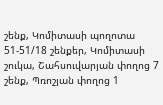շենք, Կոմիտասի պողոտա 51-51/18 շենքեր, Կոմիտասի շուկա, Շահսուվարյան փողոց 7 շենք, Պռոշյան փողոց 1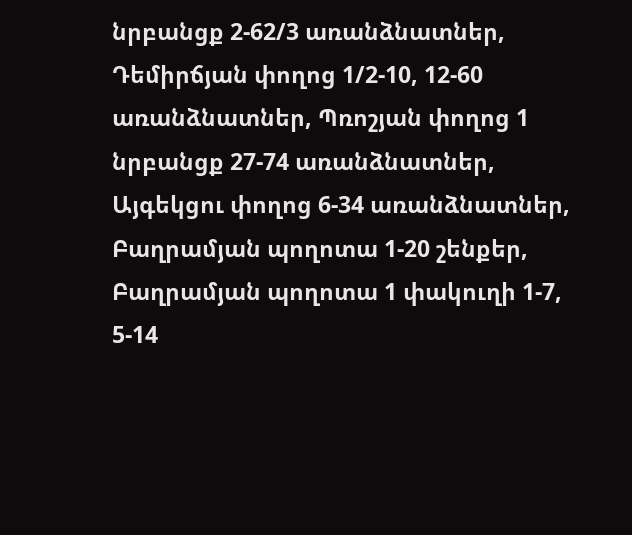նրբանցք 2-62/3 առանձնատներ, Դեմիրճյան փողոց 1/2-10, 12-60 առանձնատներ, Պռոշյան փողոց 1 նրբանցք 27-74 առանձնատներ, Այգեկցու փողոց 6-34 առանձնատներ, Բաղրամյան պողոտա 1-20 շենքեր, Բաղրամյան պողոտա 1 փակուղի 1-7, 5-14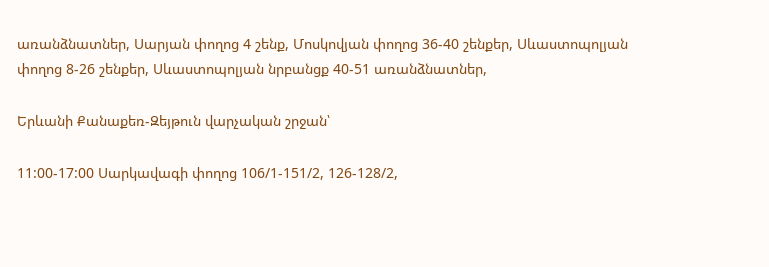առանձնատներ, Սարյան փողոց 4 շենք, Մոսկովյան փողոց 36-40 շենքեր, Սևաստոպոլյան փողոց 8-26 շենքեր, Սևաստոպոլյան նրբանցք 40-51 առանձնատներ,

Երևանի Քանաքեռ-Զեյթուն վարչական շրջան՝

11:00-17:00 Սարկավագի փողոց 106/1-151/2, 126-128/2,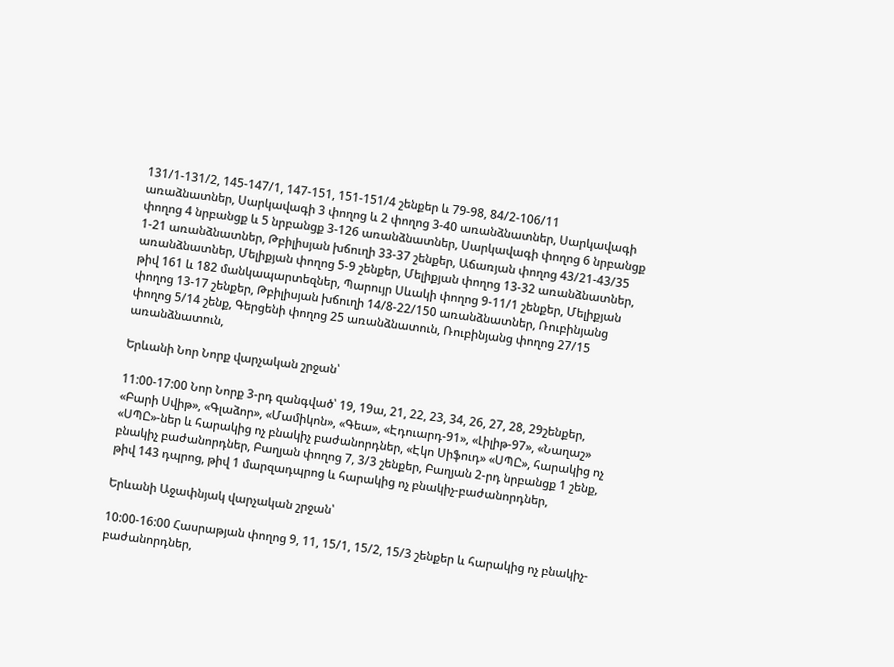131/1-131/2, 145-147/1, 147-151, 151-151/4 շենքեր և 79-98, 84/2-106/11 առաձնատներ, Սարկավագի 3 փողոց և 2 փողոց 3-40 առանձնատներ, Սարկավագի փողոց 4 նրբանցք և 5 նրբանցք 3-126 առանձնատներ, Սարկավագի փողոց 6 նրբանցք 1-21 առանձնատներ, Թբիլիսյան խճուղի 33-37 շենքեր, Աճառյան փողոց 43/21-43/35 առանձնատներ, Մելիքյան փողոց 5-9 շենքեր, Մելիքյան փողոց 13-32 առանձնատներ, թիվ 161 և 182 մանկապարտեզներ, Պարույր Սևակի փողոց 9-11/1 շենքեր, Մելիքյան փողոց 13-17 շենքեր, Թբիլիսյան խճուղի 14/8-22/150 առանձնատներ, Ռուբինյանց փողոց 5/14 շենք, Գերցենի փողոց 25 առանձնատուն, Ռուբինյանց փողոց 27/15 առանձնատուն,

Երևանի Նոր Նորք վարչական շրջան՝

11:00-17:00 Նոր Նորք 3-րդ զանգված՝ 19, 19ա, 21, 22, 23, 34, 26, 27, 28, 29շենքեր, «Բարի Սվիթ», «Գլաձոր», «Մամիկոն», «Գեա», «Էդուարդ-91», «Լիլիթ-97», «Նաղաշ» «ՍՊԸ»-ներ և հարակից ոչ բնակիչ բաժանորդներ, «Էկո Սիֆուդ» «ՍՊԸ», հարակից ոչ բնակիչ բաժանորդներ, Բաղյան փողոց 7, 3/3 շենքեր, Բաղյան 2-րդ նրբանցք 1 շենք, թիվ 143 դպրոց, թիվ 1 մարզադպրոց և հարակից ոչ բնակիչ-բաժանորդներ,

Երևանի Աջափնյակ վարչական շրջան՝

10:00-16:00 Հասրաթյան փողոց 9, 11, 15/1, 15/2, 15/3 շենքեր և հարակից ոչ բնակիչ-բաժանորդներ,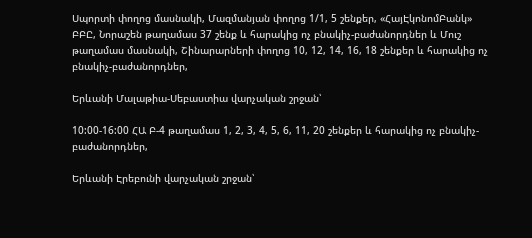Սպորտի փողոց մասնակի, Մազմանյան փողոց 1/1, 5 շենքեր, «ՀայԷկոնոմԲանկ» ԲԲԸ, Նորաշեն թաղամաս 37 շենք և հարակից ոչ բնակիչ-բաժանորդներ և Մուշ թաղամաս մասնակի, Շինարարների փողոց 10, 12, 14, 16, 18 շենքեր և հարակից ոչ բնակիչ-բաժանորդներ,

Երևանի Մալաթիա-Սեբաստիա վարչական շրջան՝

10:00-16:00 ՀԱ Բ-4 թաղամաս 1, 2, 3, 4, 5, 6, 11, 20 շենքեր և հարակից ոչ բնակիչ-բաժանորդներ,

Երևանի Էրեբունի վարչական շրջան՝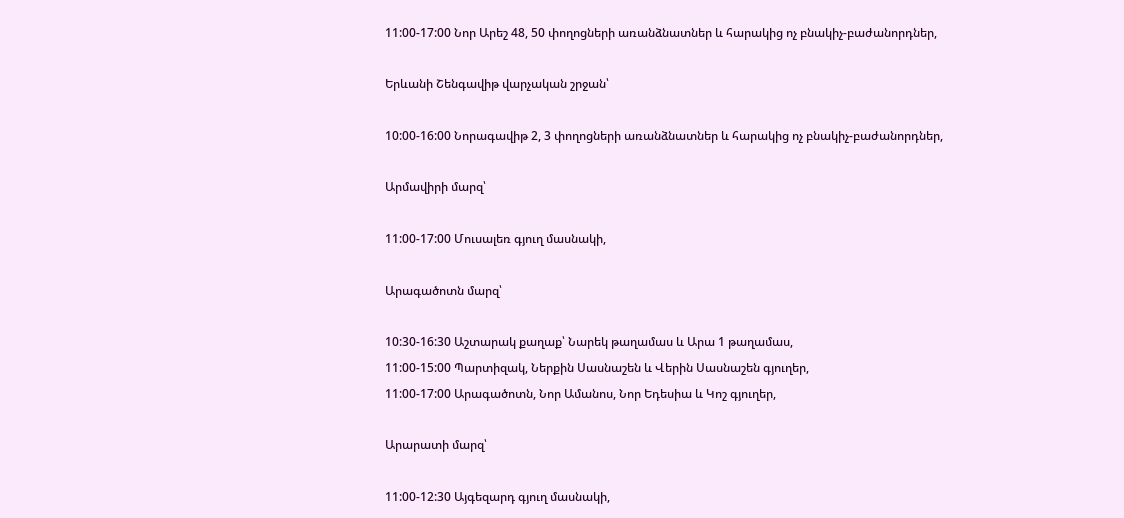11:00-17:00 Նոր Արեշ 48, 50 փողոցների առանձնատներ և հարակից ոչ բնակիչ-բաժանորդներ,

Երևանի Շենգավիթ վարչական շրջան՝

10:00-16:00 Նորագավիթ 2, 3 փողոցների առանձնատներ և հարակից ոչ բնակիչ-բաժանորդներ,

Արմավիրի մարզ՝

11:00-17:00 Մուսալեռ գյուղ մասնակի,

Արագածոտն մարզ՝

10:30-16:30 Աշտարակ քաղաք՝ Նարեկ թաղամաս և Արա 1 թաղամաս,
11:00-15:00 Պարտիզակ, Ներքին Սասնաշեն և Վերին Սասնաշեն գյուղեր,
11:00-17:00 Արագածոտն, Նոր Ամանոս, Նոր Եդեսիա և Կոշ գյուղեր,

Արարատի մարզ՝

11:00-12:30 Այգեզարդ գյուղ մասնակի,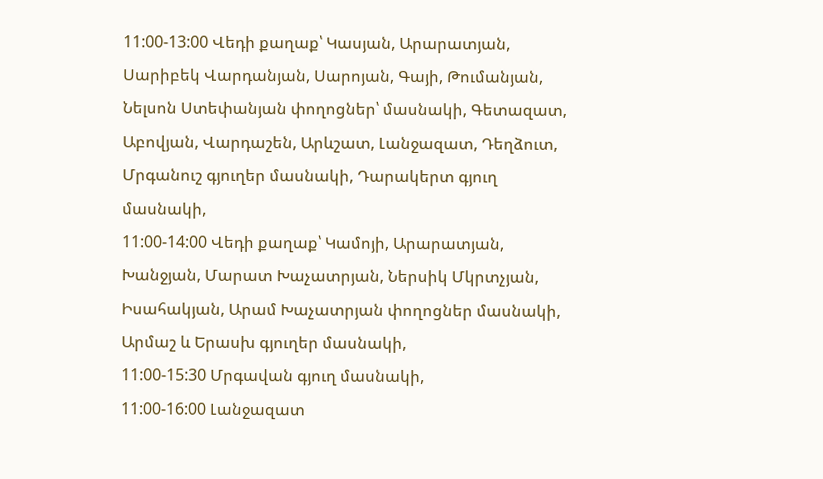11:00-13:00 Վեդի քաղաք՝ Կասյան, Արարատյան, Սարիբեկ Վարդանյան, Սարոյան, Գայի, Թումանյան, Նելսոն Ստեփանյան փողոցներ՝ մասնակի, Գետազատ, Աբովյան, Վարդաշեն, Արևշատ, Լանջազատ, Դեղձուտ, Մրգանուշ գյուղեր մասնակի, Դարակերտ գյուղ մասնակի,
11:00-14:00 Վեդի քաղաք՝ Կամոյի, Արարատյան, Խանջյան, Մարատ Խաչատրյան, Ներսիկ Մկրտչյան, Իսահակյան, Արամ Խաչատրյան փողոցներ մասնակի, Արմաշ և Երասխ գյուղեր մասնակի,
11:00-15:30 Մրգավան գյուղ մասնակի,
11:00-16:00 Լանջազատ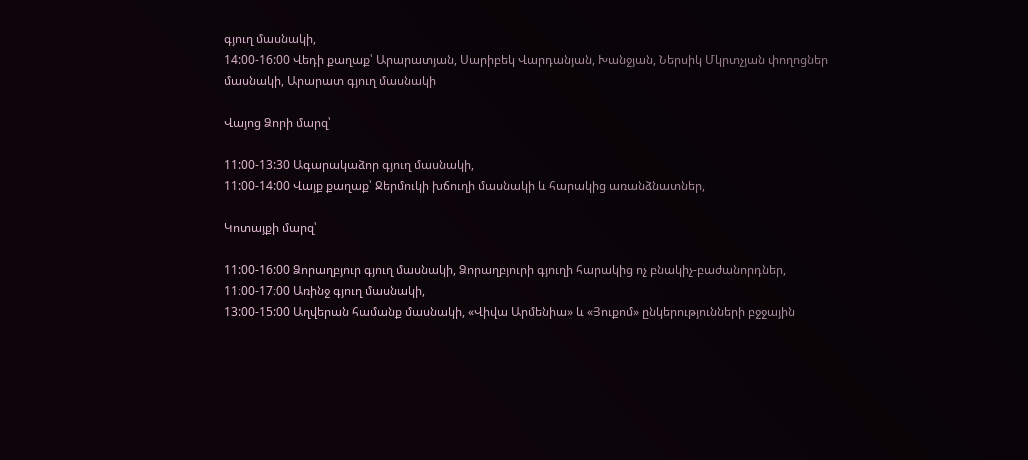գյուղ մասնակի,
14:00-16:00 Վեդի քաղաք՝ Արարատյան, Սարիբեկ Վարդանյան, Խանջյան, Ներսիկ Մկրտչյան փողոցներ մասնակի, Արարատ գյուղ մասնակի

Վայոց Ձորի մարզ՝

11:00-13:30 Ագարակաձոր գյուղ մասնակի,
11:00-14:00 Վայք քաղաք՝ Ջերմուկի խճուղի մասնակի և հարակից առանձնատներ,

Կոտայքի մարզ՝

11:00-16:00 Ձորաղբյուր գյուղ մասնակի, Ձորաղբյուրի գյուղի հարակից ոչ բնակիչ-բաժանորդներ,
11։00-17։00 Առինջ գյուղ մասնակի,
13:00-15:00 Աղվերան համանք մասնակի, «Վիվա Արմենիա» և «Յուքոմ» ընկերությունների բջջային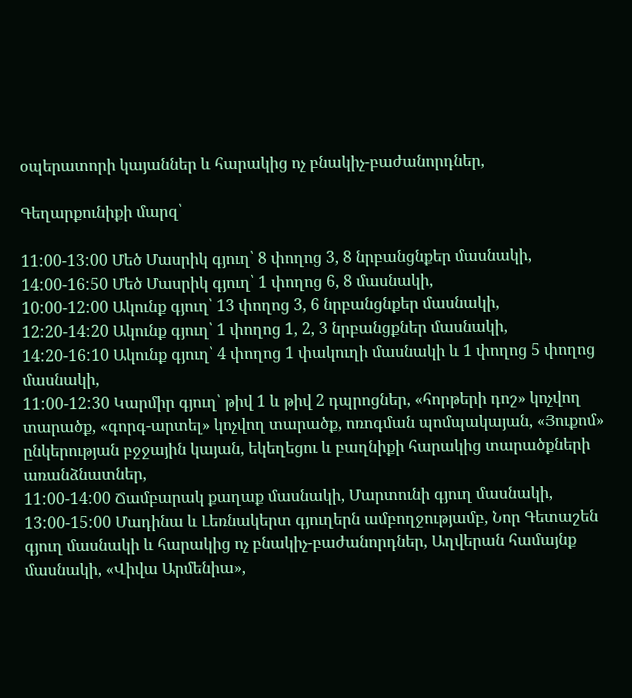օպերատորի կայաններ և հարակից ոչ բնակիչ-բաժանորդներ,

Գեղարքունիքի մարզ՝

11:00-13:00 Մեծ Մասրիկ գյուղ՝ 8 փողոց 3, 8 նրբանցնքեր մասնակի,
14:00-16:50 Մեծ Մասրիկ գյուղ՝ 1 փողոց 6, 8 մասնակի,
10:00-12:00 Ակունք գյուղ՝ 13 փողոց 3, 6 նրբանցնքեր մասնակի,
12:20-14:20 Ակունք գյուղ՝ 1 փողոց 1, 2, 3 նրբանցքներ մասնակի,
14:20-16:10 Ակունք գյուղ՝ 4 փողոց 1 փակուղի մասնակի և 1 փողոց 5 փողոց մասնակի,
11:00-12:30 Կարմիր գյուղ՝ թիվ 1 և թիվ 2 դպրոցներ, «հորթերի դոշ» կոչվող տարածք, «գորգ-արտել» կոչվող տարածք, ոռոգման պոմպակայան, «Յուքոմ» ընկերության բջջային կայան, եկեղեցու և բաղնիքի հարակից տարածքների առանձնատներ,
11:00-14:00 Ճամբարակ քաղաք մասնակի, Մարտունի գյուղ մասնակի,
13:00-15:00 Մադինա և Լեռնակերտ գյուղերն ամբողջությամբ, Նոր Գետաշեն գյուղ մասնակի և հարակից ոչ բնակիչ-բաժանորդներ, Աղվերան համայնք մասնակի, «Վիվա Արմենիա»,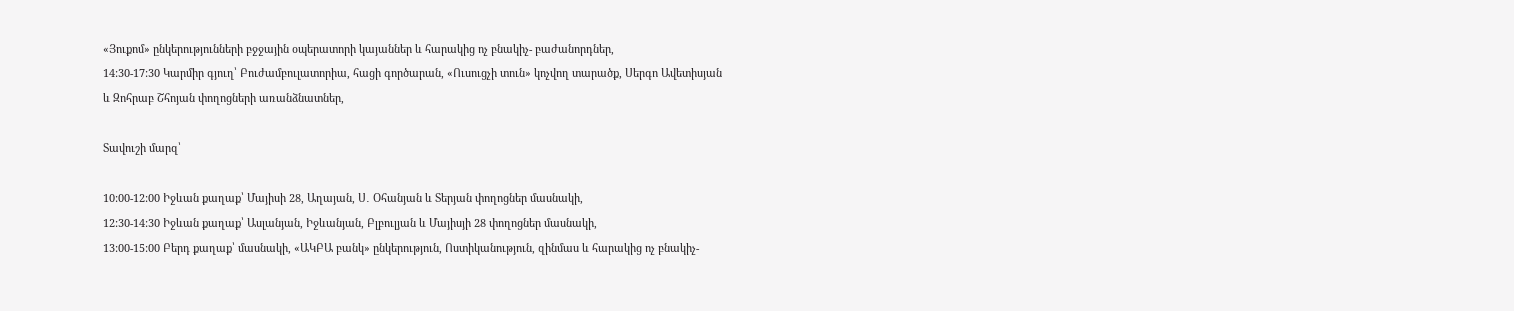«Յուքոմ» ընկերությունների բջջային օպերատորի կայաններ և հարակից ոչ բնակիչ- բաժանորդներ,
14:30-17:30 Կարմիր գյուղ՝ Բուժամբուլատորիա, հացի գործարան, «Ուսուցչի տուն» կոչվող տարածք, Սերգո Ավետիսյան և Զոհրաբ Շհոյան փողոցների առանձնատներ,

Տավուշի մարզ՝

10:00-12:00 Իջևան քաղաք՝ Մայիսի 28, Աղայան, Ս․ Օհանյան և Տերյան փողոցներ մասնակի,
12:30-14:30 Իջևան քաղաք՝ Ասլանյան, Իջևանյան, Բլբուլյան և Մայիսյի 28 փողոցներ մասնակի,
13:00-15:00 Բերդ քաղաք՝ մասնակի, «ԱԿԲԱ բանկ» ընկերություն, Ոստիկանություն, զինմաս և հարակից ոչ բնակիչ-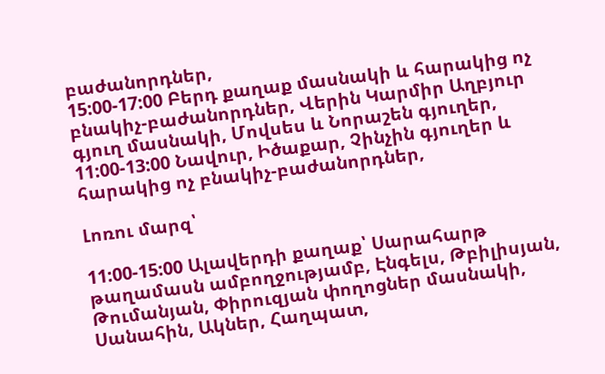բաժանորդներ,
15:00-17:00 Բերդ քաղաք մասնակի և հարակից ոչ բնակիչ-բաժանորդներ, Վերին Կարմիր Աղբյուր գյուղ մասնակի, Մովսես և Նորաշեն գյուղեր,
11:00-13:00 Նավուր, Իծաքար, Չինչին գյուղեր և հարակից ոչ բնակիչ-բաժանորդներ,

Լոռու մարզ՝

11:00-15:00 Ալավերդի քաղաք՝ Սարահարթ թաղամասն ամբողջությամբ, Էնգելս, Թբիլիսյան, Թումանյան, Փիրուզյան փողոցներ մասնակի, Սանահին, Ակներ, Հաղպատ,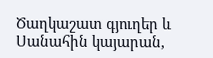Ծաղկաշատ գյուղեր և Սանահին կայարան,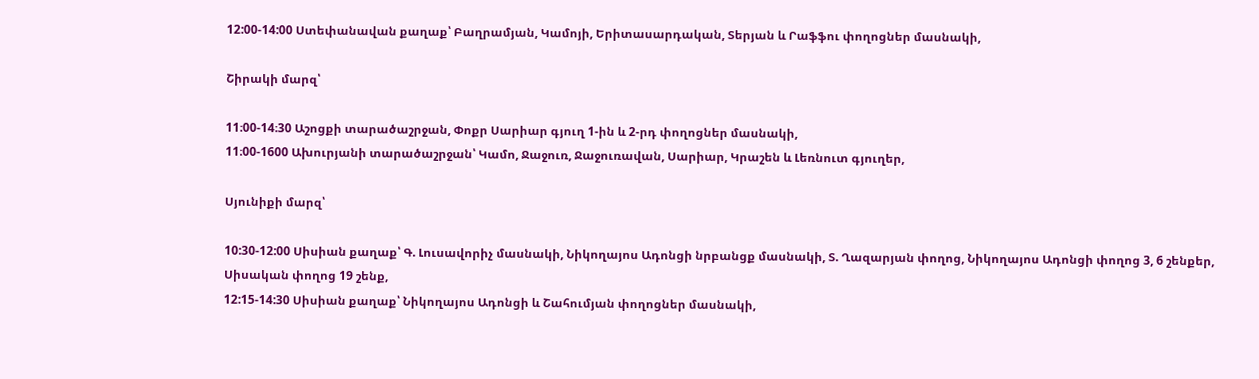12:00-14:00 Ստեփանավան քաղաք՝ Բաղրամյան, Կամոյի, Երիտասարդական, Տերյան և Րաֆֆու փողոցներ մասնակի,

Շիրակի մարզ՝

11։00-14։30 Աշոցքի տարածաշրջան, Փոքր Սարիար գյուղ 1-ին և 2-րդ փողոցներ մասնակի,
11։00-1600 Ախուրյանի տարածաշրջան՝ Կամո, Ջաջուռ, Ջաջուռավան, Սարիար, Կրաշեն և Լեռնուտ գյուղեր,

Սյունիքի մարզ՝

10:30-12:00 Սիսիան քաղաք՝ Գ. Լուսավորիչ մասնակի, Նիկողայոս Ադոնցի նրբանցք մասնակի, Տ. Ղազարյան փողոց, Նիկողայոս Ադոնցի փողոց 3, 6 շենքեր, Սիսական փողոց 19 շենք,
12:15-14:30 Սիսիան քաղաք՝ Նիկողայոս Ադոնցի և Շահումյան փողոցներ մասնակի,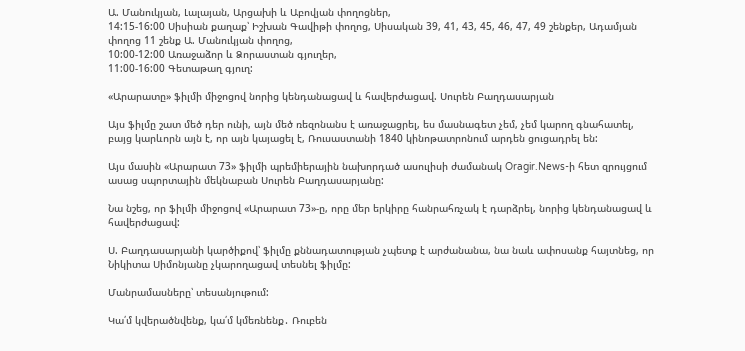Ա. Մանուկյան, Լալայան, Արցախի և Աբովյան փողոցներ,
14:15-16:00 Սիսիան քաղաք՝ Իշխան Գավիթի փողոց, Սիսական 39, 41, 43, 45, 46, 47, 49 շենքեր, Ադամյան փողոց 11 շենք Ա. Մանուկյան փողոց,
10:00-12:00 Առաջաձոր և Ձորաստան գյուղեր,
11:00-16:00 Գետաթաղ գյուղ:

«Արարատը» ֆիլմի միջոցով նորից կենդանացավ և հավերժացավ. Սուրեն Բաղդասարյան

Այս ֆիլմը շատ մեծ դեր ունի, այն մեծ ռեզոնանս է առաջացրել, ես մասնագետ չեմ, չեմ կարող գնահատել, բայց կարևորն այն է, որ այն կայացել է, Ռուսաստանի 1840 կինոթատրոնում արդեն ցուցադրել են:

Այս մասին «Արարատ 73» ֆիլմի պրեմիերային նախորդած ասուլիսի ժամանակ Oragir.News-ի հետ զրույցում ասաց սպորտային մեկնաբան Սուրեն Բաղդասարյանը:

Նա նշեց, որ ֆիլմի միջոցով «Արարատ 73»-ը, որը մեր երկիրը հանրահռչակ է դարձրել, նորից կենդանացավ և հավերժացավ:

Ս. Բաղդասարյանի կարծիքով՝ ֆիլմը քննադատության չպետք է արժանանա, նա նաև ափոսանք հայտնեց, որ Նիկիտա Սիմոնյանը չկարողացավ տեսնել ֆիլմը:

Մանրամասները՝ տեսանյութում:

Կա՛մ կվերածնվենք, կա՛մ կմեռնենք․ Ռուբեն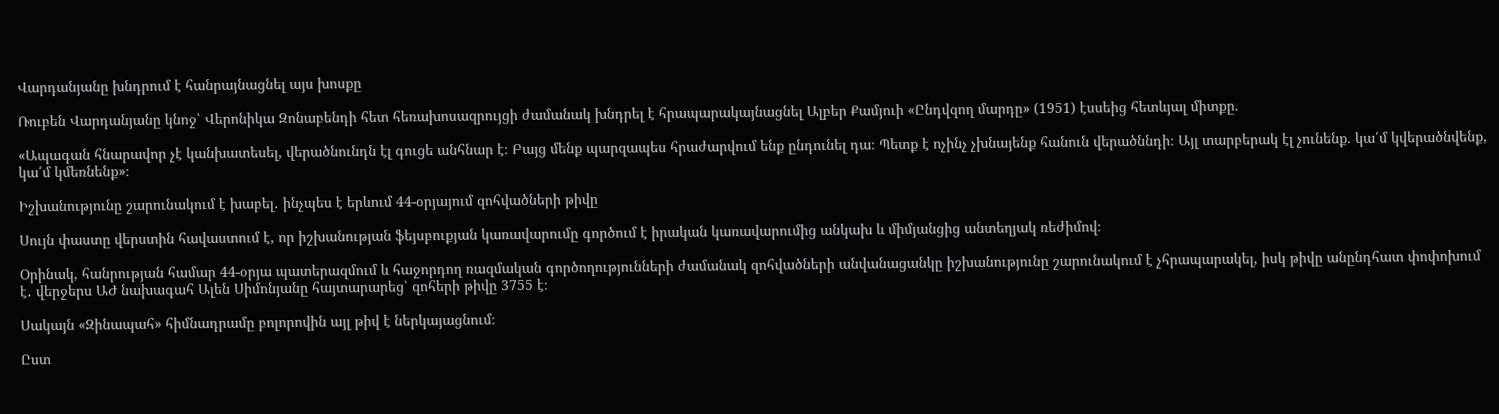Վարդանյանը խնդրում է հանրայնացնել այս խոսքը

Ռուբեն Վարդանյանը կնոջ՝ Վերոնիկա Զոնաբենդի հետ հեռախոսազրույցի ժամանակ խնդրել է հրապարակայնացնել Ալբեր Քամյուի «Ընդվզող մարդը» (1951) էսսեից հետևյալ միտքը.

«Ապագան հնարավոր չէ կանխատեսել, վերածնունդն էլ գուցե անհնար է։ Բայց մենք պարզապես հրաժարվում ենք ընդունել դա։ Պետք է ոչինչ չխնայենք հանուն վերածննդի։ Այլ տարբերակ էլ չունենք. կա՛մ կվերածնվենք, կա՛մ կմեռնենք»։

Իշխանությունը շարունակում է խաբել․ ինչպես է երևում 44-օրյայում զոհվածների թիվը

Սույն փաստը վերստին հավաստում է, որ իշխանության ֆեյսբուքյան կառավարումը գործում է իրական կառավարումից անկախ և միմյանցից անտեղյակ ռեժիմով։

Օրինակ, հանրության համար 44-օրյա պատերազմում և հաջորդող ռազմական գործողությունների ժամանակ զոհվածների անվանացանկը իշխանությունը շարունակում է չհրապարակել, իսկ թիվը անընդհատ փոփոխում է․ վերջերս ԱԺ նախագահ Ալեն Սիմոնյանը հայտարարեց՝ զոհերի թիվը 3755 է։

Սակայն «Զինապահ» հիմնադրամը բոլորովին այլ թիվ է ներկայացնում։

Ըստ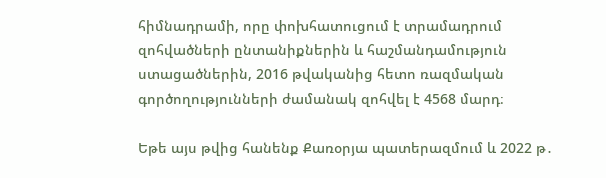հիմնադրամի, որը փոխհատուցում է տրամադրում զոհվածների ընտանիքներին և հաշմանդամություն ստացածներին, 2016 թվականից հետո ռազմական գործողությունների ժամանակ զոհվել է 4568 մարդ։

Եթե այս թվից հանենք Քառօրյա պատերազմում և 2022 թ․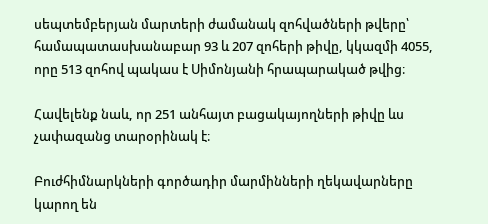սեպտեմբերյան մարտերի ժամանակ զոհվածների թվերը՝ համապատասխանաբար 93 և 207 զոհերի թիվը, կկազմի 4055, որը 513 զոհով պակաս է Սիմոնյանի հրապարակած թվից։

Հավելենք նաև, որ 251 անհայտ բացակայողների թիվը ևս չափազանց տարօրինակ է։

Բուժհիմնարկների գործադիր մարմինների ղեկավարները կարող են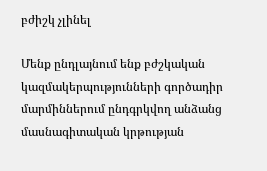բժիշկ չլինել

Մենք ընդլայնում ենք բժշկական կազմակերպությունների գործադիր մարմիններում ընդգրկվող անձանց մասնագիտական կրթության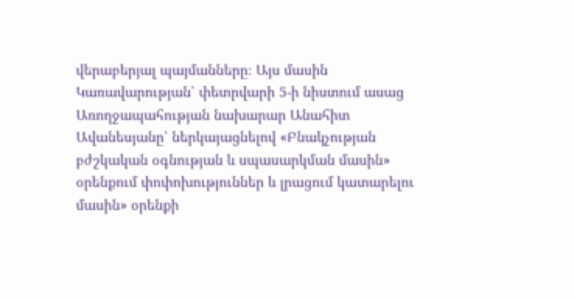վերաբերյալ պայմանները։ Այս մասին Կառավարության՝ փետրվարի 5-ի նիստում ասաց Առողջապահության նախարար Անահիտ Ավանեսյանը՝ ներկայացնելով «Բնակչության բժշկական օգնության և սպասարկման մասին» օրենքում փոփոխություններ և լրացում կատարելու մասին» օրենքի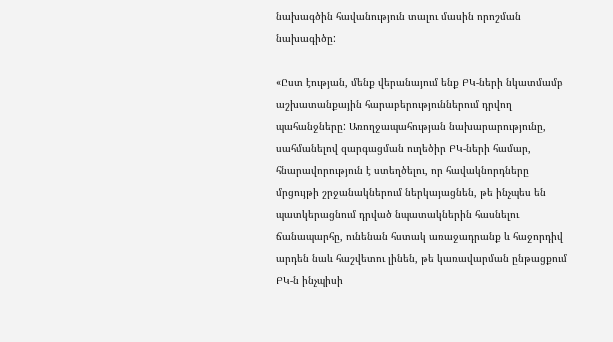նախագծին հավանություն տալու մասին որոշման նախագիծը:

«Ըստ էության, մենք վերանայում ենք ԲԿ-ների նկատմամբ աշխատանքային հարաբերություններում դրվող պահանջները: Առողջապահության նախարարությունը, սահմանելով զարգացման ուղեծիր ԲԿ-ների համար, հնարավորություն է ստեղծելու, որ հավակնորդները մրցույթի շրջանակներում ներկայացնեն, թե ինչպես են պատկերացնում դրված նպատակներին հասնելու ճանապարհը, ունենան հստակ առաջադրանք և հաջորդիվ արդեն նաև հաշվետու լինեն, թե կառավարման ընթացքում ԲԿ-ն ինչպիսի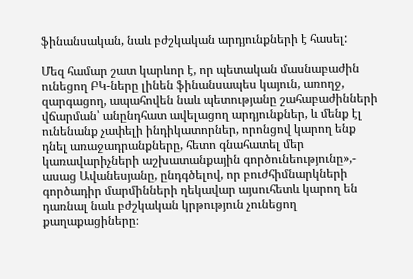ֆինանսական, նաև բժշկական արդյունքների է հասել:

Մեզ համար շատ կարևոր է, որ պետական մասնաբաժին ունեցող ԲԿ-ները լինեն ֆինանսապես կայուն, առողջ, զարգացող, ապահովեն նաև պետությանը շահաբաժինների վճարման՝ անընդհատ ավելացող արդյունքներ, և մենք էլ ունենանք չափելի ինդիկատորներ, որոնցով կարող ենք դնել առաջադրանքները, հետո գնահատել մեր կառավարիչների աշխատանքային գործունեությունը»,- ասաց Ավանեսյանը, ընդգծելով, որ բուժհիմնարկների գործադիր մարմինների ղեկավար այսուհետև կարող են դառնալ նաև բժշկական կրթություն չունեցող քաղաքացիները։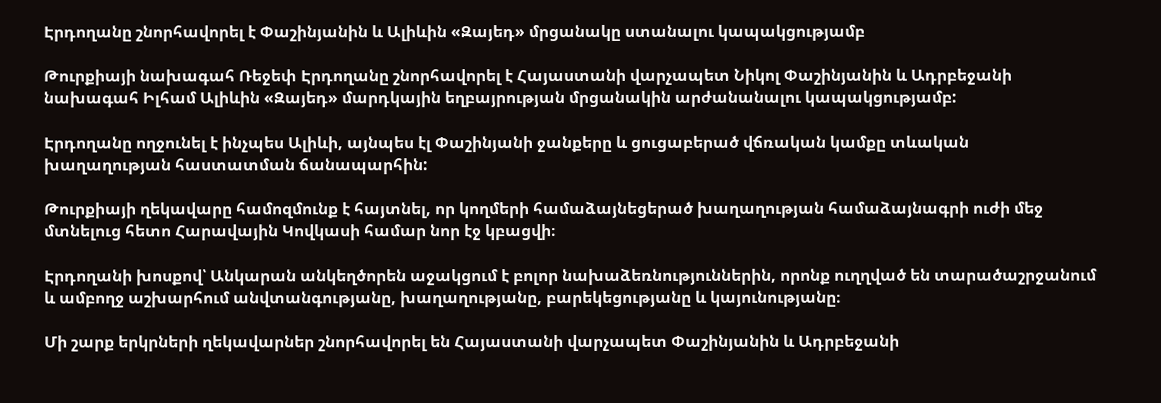Էրդողանը շնորհավորել է Փաշինյանին և Ալիևին «Զայեդ» մրցանակը ստանալու կապակցությամբ

Թուրքիայի նախագահ Ռեջեփ Էրդողանը շնորհավորել է Հայաստանի վարչապետ Նիկոլ Փաշինյանին և Ադրբեջանի նախագահ Իլհամ Ալիևին «Զայեդ» մարդկային եղբայրության մրցանակին արժանանալու կապակցությամբ:

Էրդողանը ողջունել է ինչպես Ալիևի, այնպես էլ Փաշինյանի ջանքերը և ցուցաբերած վճռական կամքը տևական խաղաղության հաստատման ճանապարհին:

Թուրքիայի ղեկավարը համոզմունք է հայտնել, որ կողմերի համաձայնեցերած խաղաղության համաձայնագրի ուժի մեջ մտնելուց հետո Հարավային Կովկասի համար նոր էջ կբացվի։

Էրդողանի խոսքով՝ Անկարան անկեղծորեն աջակցում է բոլոր նախաձեռնություններին, որոնք ուղղված են տարածաշրջանում և ամբողջ աշխարհում անվտանգությանը, խաղաղությանը, բարեկեցությանը և կայունությանը։

Մի շարք երկրների ղեկավարներ շնորհավորել են Հայաստանի վարչապետ Փաշինյանին և Ադրբեջանի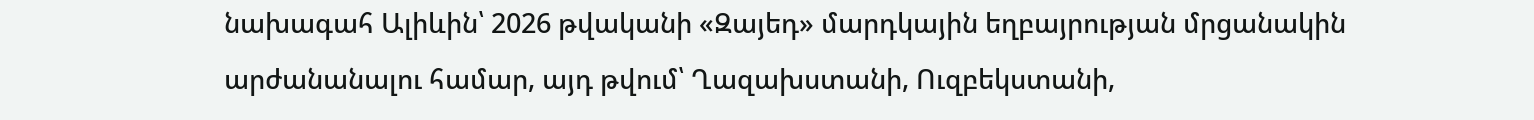նախագահ Ալիևին՝ 2026 թվականի «Զայեդ» մարդկային եղբայրության մրցանակին արժանանալու համար, այդ թվում՝ Ղազախստանի, Ուզբեկստանի,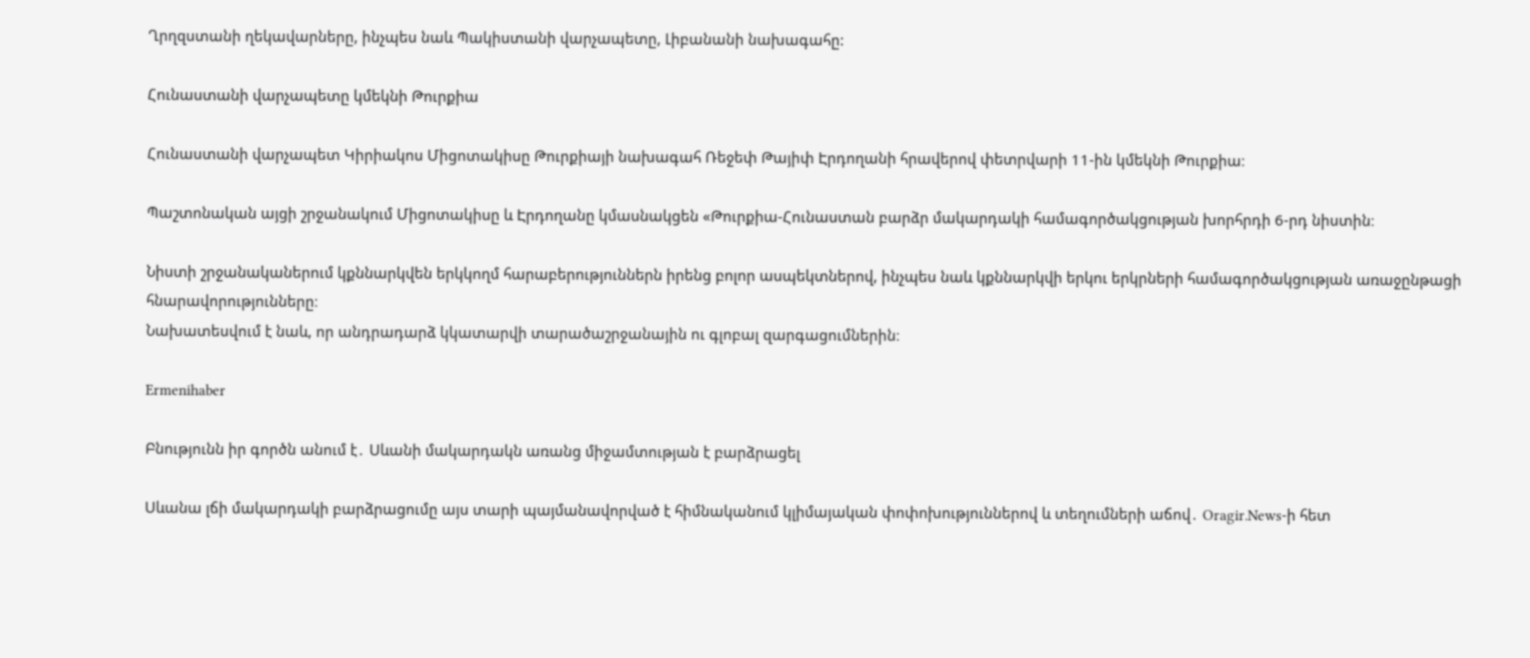Ղրղզստանի ղեկավարները, ինչպես նաև Պակիստանի վարչապետը, Լիբանանի նախագահը:

Հունաստանի վարչապետը կմեկնի Թուրքիա

Հունաստանի վարչապետ Կիրիակոս Միցոտակիսը Թուրքիայի նախագահ Ռեջեփ Թայիփ Էրդողանի հրավերով փետրվարի 11-ին կմեկնի Թուրքիա։

Պաշտոնական այցի շրջանակում Միցոտակիսը և Էրդողանը կմասնակցեն «Թուրքիա-Հունաստան բարձր մակարդակի համագործակցության խորհրդի 6-րդ նիստին։

Նիստի շրջանականերում կքննարկվեն երկկողմ հարաբերություններն իրենց բոլոր ասպեկտներով, ինչպես նաև կքննարկվի երկու երկրների համագործակցության առաջընթացի հնարավորությունները։
Նախատեսվում է նաև, որ անդրադարձ կկատարվի տարածաշրջանային ու գլոբալ զարգացումներին։

Ermenihaber

Բնությունն իր գործն անում է․ Սևանի մակարդակն առանց միջամտության է բարձրացել

Սևանա լճի մակարդակի բարձրացումը այս տարի պայմանավորված է հիմնականում կլիմայական փոփոխություններով և տեղումների աճով․ Oragir.News-ի հետ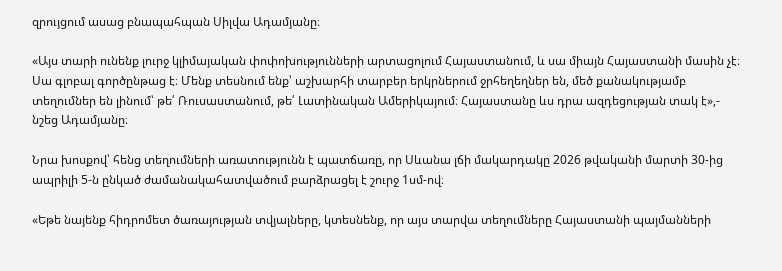զրույցում ասաց բնապահպան Սիլվա Ադամյանը։

«Այս տարի ունենք լուրջ կլիմայական փոփոխությունների արտացոլում Հայաստանում, և սա միայն Հայաստանի մասին չէ։ Սա գլոբալ գործընթաց է։ Մենք տեսնում ենք՝ աշխարհի տարբեր երկրներում ջրհեղեղներ են, մեծ քանակությամբ տեղումներ են լինում՝ թե՛ Ռուսաստանում, թե՛ Լատինական Ամերիկայում։ Հայաստանը ևս դրա ազդեցության տակ է»,- նշեց Ադամյանը։

Նրա խոսքով՝ հենց տեղումների առատությունն է պատճառը, որ Սևանա լճի մակարդակը 2026 թվականի մարտի 30-ից ապրիլի 5-ն ընկած ժամանակահատվածում բարձրացել է շուրջ 1սմ-ով։

«Եթե նայենք հիդրոմետ ծառայության տվյալները, կտեսնենք, որ այս տարվա տեղումները Հայաստանի պայմանների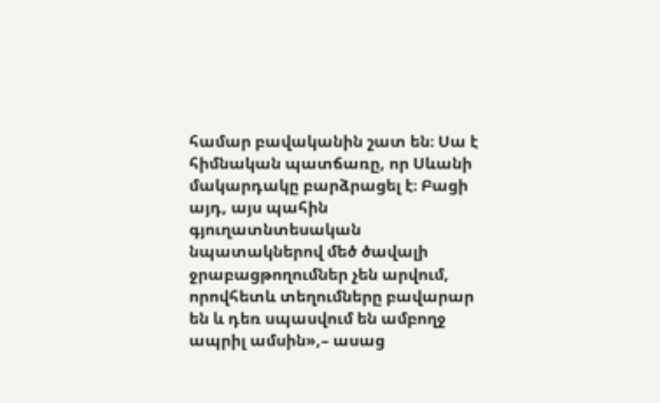համար բավականին շատ են։ Սա է հիմնական պատճառը, որ Սևանի մակարդակը բարձրացել է։ Բացի այդ, այս պահին գյուղատնտեսական նպատակներով մեծ ծավալի ջրաբացթողումներ չեն արվում, որովհետև տեղումները բավարար են և դեռ սպասվում են ամբողջ ապրիլ ամսին»,– ասաց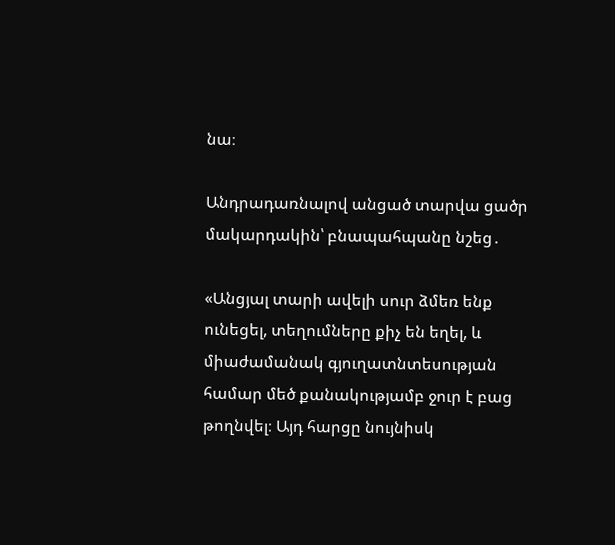նա։

Անդրադառնալով անցած տարվա ցածր մակարդակին՝ բնապահպանը նշեց․

«Անցյալ տարի ավելի սուր ձմեռ ենք ունեցել, տեղումները քիչ են եղել, և միաժամանակ գյուղատնտեսության համար մեծ քանակությամբ ջուր է բաց թողնվել։ Այդ հարցը նույնիսկ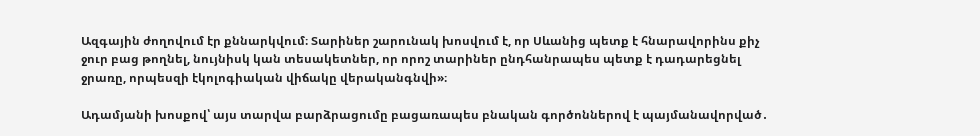Ազգային ժողովում էր քննարկվում։ Տարիներ շարունակ խոսվում է, որ Սևանից պետք է հնարավորինս քիչ ջուր բաց թողնել, նույնիսկ կան տեսակետներ, որ որոշ տարիներ ընդհանրապես պետք է դադարեցնել ջրառը, որպեսզի էկոլոգիական վիճակը վերականգնվի»։

Ադամյանի խոսքով՝ այս տարվա բարձրացումը բացառապես բնական գործոններով է պայմանավորված․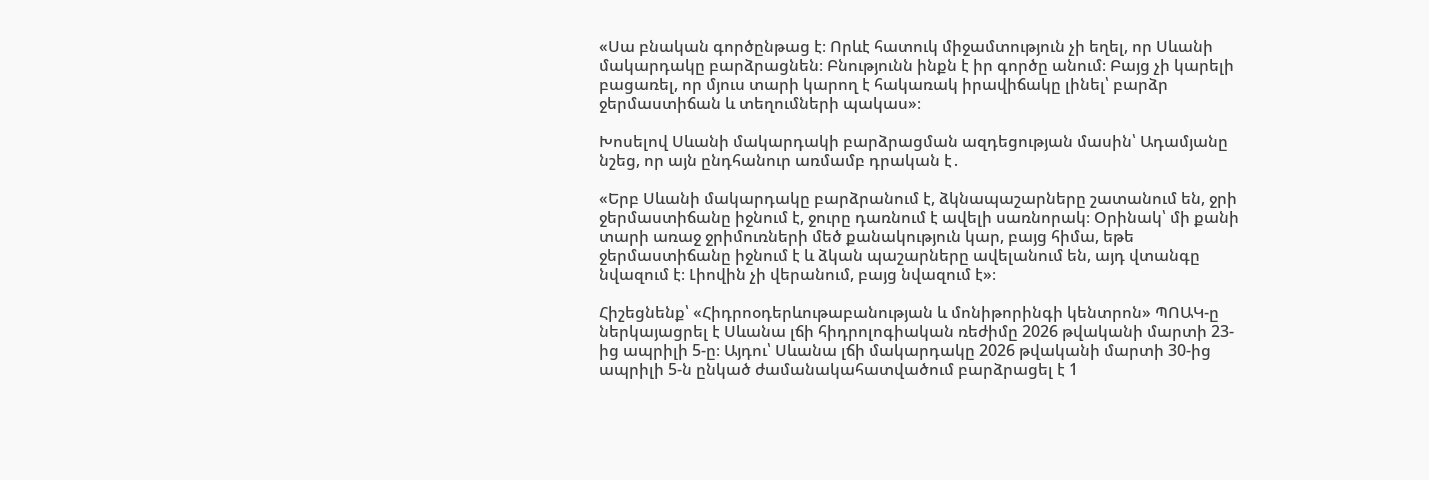«Սա բնական գործընթաց է։ Որևէ հատուկ միջամտություն չի եղել, որ Սևանի մակարդակը բարձրացնեն։ Բնությունն ինքն է իր գործը անում։ Բայց չի կարելի բացառել, որ մյուս տարի կարող է հակառակ իրավիճակը լինել՝ բարձր ջերմաստիճան և տեղումների պակաս»։

Խոսելով Սևանի մակարդակի բարձրացման ազդեցության մասին՝ Ադամյանը նշեց, որ այն ընդհանուր առմամբ դրական է․

«Երբ Սևանի մակարդակը բարձրանում է, ձկնապաշարները շատանում են, ջրի ջերմաստիճանը իջնում է, ջուրը դառնում է ավելի սառնորակ։ Օրինակ՝ մի քանի տարի առաջ ջրիմուռների մեծ քանակություն կար, բայց հիմա, եթե ջերմաստիճանը իջնում է և ձկան պաշարները ավելանում են, այդ վտանգը նվազում է։ Լիովին չի վերանում, բայց նվազում է»։

Հիշեցնենք՝ «Հիդրոօդերևութաբանության և մոնիթորինգի կենտրոն» ՊՈԱԿ-ը ներկայացրել է Սևանա լճի հիդրոլոգիական ռեժիմը 2026 թվականի մարտի 23-ից ապրիլի 5-ը։ Այդու՝ Սևանա լճի մակարդակը 2026 թվականի մարտի 30-ից ապրիլի 5-ն ընկած ժամանակահատվածում բարձրացել է 1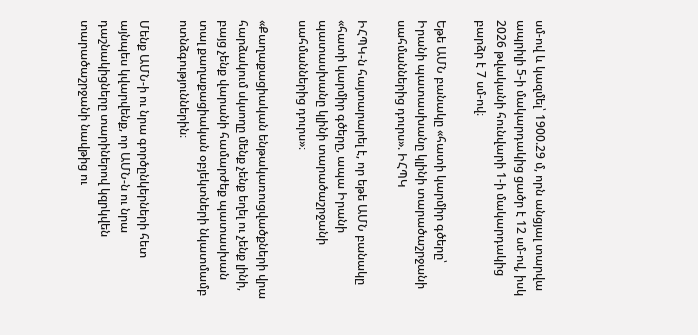սմ-ով և կազմել՝ 1900.29 մ, որն անցյալ տարվա ապրիլի 5-ի մակարդակից ցածր է 12 սմ-ով, իսկ 2026 թվականի հունվարի 1-ի մակարդակից բարձր է 7 սմ-ով։

Եթե ԱՄՆ բանակը «հատի կարմիր գծերը՝ Իրանի պատասխանը կլինի տարածաշրջանի սահմաններից դուրս». ԻՀՊԿ

ԻՀՊԿ-ն հայտարարել է, որ եթե ԱՄՆ բանակը «հատի կարմիր գծերը, ապա Իրանի պատասխանը կլինի տարածաշրջանի սահմաններից դուրս»։

«Քաղաքացիական ենթակառուցվածքների վրա հարձակում սկսողը մենք չենք եղել ու չենք լինի, բայց չենք վարանի համարժեք պատասխան տալ քաղաքացիական օբյեկտների նկատմամբ ոտնձգություններին։

Մենք ԱՄՆ-ի ու նրա գործընկերների հետ այնպես կվարվենք, որ ԱՄՆ-ն ու նրա դաշնակիցները տարիներով կզրկվեն տարածաշրջանի նավթից ու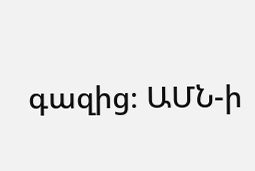գազից։ ԱՄՆ-ի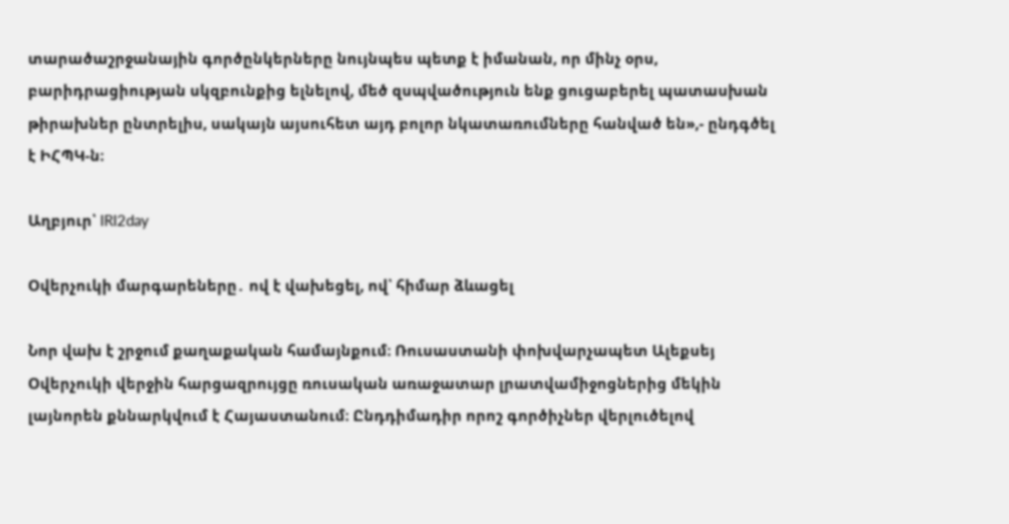տարածաշրջանային գործընկերները նույնպես պետք է իմանան, որ մինչ օրս, բարիդրացիության սկզբունքից ելնելով, մեծ զսպվածություն ենք ցուցաբերել պատասխան թիրախներ ընտրելիս, սակայն այսուհետ այդ բոլոր նկատառումները հանված են»,- ընդգծել է ԻՀՊԿ-ն։

Աղբյուր՝ IRI2day

Օվերչուկի մարգարեները․ ով է վախեցել, ով՝ հիմար ձևացել

Նոր վախ է շրջում քաղաքական համայնքում։ Ռուսաստանի փոխվարչապետ Ալեքսեյ Օվերչուկի վերջին հարցազրույցը ռուսական առաջատար լրատվամիջոցներից մեկին լայնորեն քննարկվում է Հայաստանում։ Ընդդիմադիր որոշ գործիչներ վերլուծելով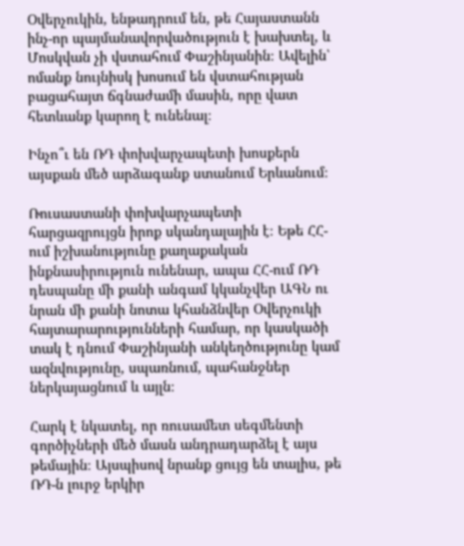Օվերչուկին, ենթադրում են, թե Հայաստանն ինչ-որ պայմանավորվածություն է խախտել, և Մոսկվան չի վստահում Փաշինյանին։ Ավելին՝ ոմանք նույնիսկ խոսում են վստահության բացահայտ ճգնաժամի մասին, որը վատ հետևանք կարող է ունենալ։

Ինչո՞ւ են ՌԴ փոխվարչապետի խոսքերն այսքան մեծ արձագանք ստանում Երևանում։

Ռուսաստանի փոխվարչապետի հարցազրույցն իրոք սկանդալային է։ Եթե ՀՀ-ում իշխանությունը քաղաքական ինքնասիրություն ունենար, ապա ՀՀ-ում ՌԴ դեսպանը մի քանի անգամ կկանչվեր ԱԳՆ ու նրան մի քանի նոտա կհանձնվեր Օվերչուկի հայտարարությունների համար, որ կասկածի տակ է դնում Փաշինյանի անկեղծությունը կամ ազնվությունը, սպառնում, պահանջներ ներկայացնում և այլն։

Հարկ է նկատել, որ ռուսամետ սեգմենտի գործիչների մեծ մասն անդրադարձել է այս թեմային։ Այսպիսով նրանք ցույց են տալիս, թե ՌԴ-ն լուրջ երկիր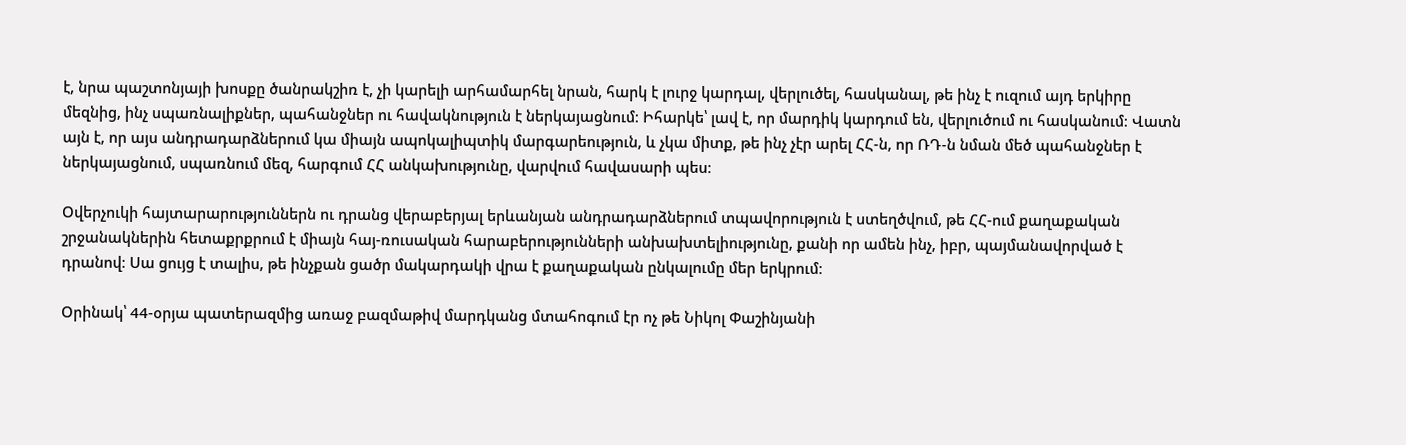է, նրա պաշտոնյայի խոսքը ծանրակշիռ է, չի կարելի արհամարհել նրան, հարկ է լուրջ կարդալ, վերլուծել, հասկանալ, թե ինչ է ուզում այդ երկիրը մեզնից, ինչ սպառնալիքներ, պահանջներ ու հավակնություն է ներկայացնում։ Իհարկե՝ լավ է, որ մարդիկ կարդում են, վերլուծում ու հասկանում։ Վատն այն է, որ այս անդրադարձներում կա միայն ապոկալիպտիկ մարգարեություն, և չկա միտք, թե ինչ չէր արել ՀՀ-ն, որ ՌԴ-ն նման մեծ պահանջներ է ներկայացնում, սպառնում մեզ, հարգում ՀՀ անկախությունը, վարվում հավասարի պես։

Օվերչուկի հայտարարություններն ու դրանց վերաբերյալ երևանյան անդրադարձներում տպավորություն է ստեղծվում, թե ՀՀ-ում քաղաքական շրջանակներին հետաքրքրում է միայն հայ-ռուսական հարաբերությունների անխախտելիությունը, քանի որ ամեն ինչ, իբր, պայմանավորված է դրանով։ Սա ցույց է տալիս, թե ինչքան ցածր մակարդակի վրա է քաղաքական ընկալումը մեր երկրում։

Օրինակ՝ 44-օրյա պատերազմից առաջ բազմաթիվ մարդկանց մտահոգում էր ոչ թե Նիկոլ Փաշինյանի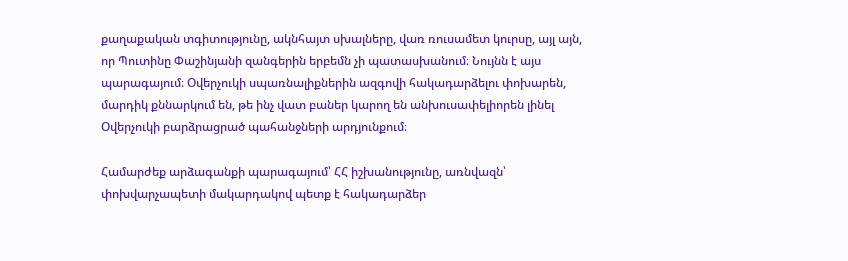քաղաքական տգիտությունը, ակնհայտ սխալները, վառ ռուսամետ կուրսը, այլ այն, որ Պուտինը Փաշինյանի զանգերին երբեմն չի պատասխանում։ Նույնն է այս պարագայում։ Օվերչուկի սպառնալիքներին ազգովի հակադարձելու փոխարեն, մարդիկ քննարկում են, թե ինչ վատ բաներ կարող են անխուսափելիորեն լինել Օվերչուկի բարձրացրած պահանջների արդյունքում։

Համարժեք արձագանքի պարագայում՝ ՀՀ իշխանությունը, առնվազն՝ փոխվարչապետի մակարդակով պետք է հակադարձեր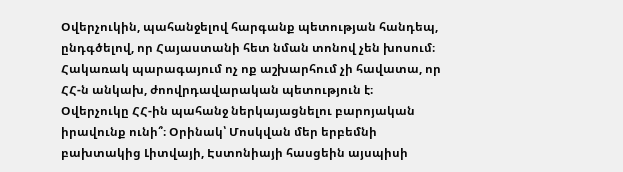Օվերչուկին, պահանջելով հարգանք պետության հանդեպ, ընդգծելով, որ Հայաստանի հետ նման տոնով չեն խոսում։ Հակառակ պարագայում ոչ ոք աշխարհում չի հավատա, որ ՀՀ-ն անկախ, ժոովրդավարական պետություն է։ Օվերչուկը ՀՀ-ին պահանջ ներկայացնելու բարոյական իրավունք ունի՞։ Օրինակ՝ Մոսկվան մեր երբեմնի բախտակից Լիտվայի, Էստոնիայի հասցեին այսպիսի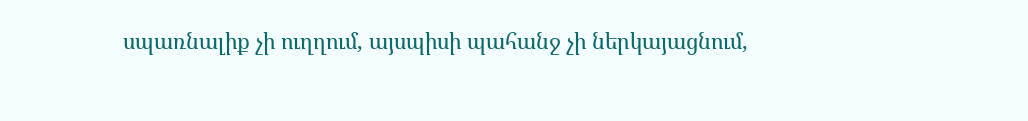սպառնալիք չի ուղղում, այսպիսի պահանջ չի ներկայացնում,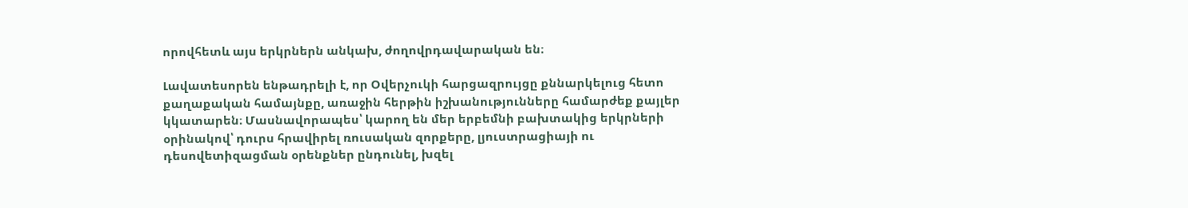որովհետև այս երկրներն անկախ, ժողովրդավարական են։

Լավատեսորեն ենթադրելի է, որ Օվերչուկի հարցազրույցը քննարկելուց հետո քաղաքական համայնքը, առաջին հերթին իշխանությունները համարժեք քայլեր կկատարեն։ Մասնավորապես՝ կարող են մեր երբեմնի բախտակից երկրների օրինակով՝ դուրս հրավիրել ռուսական զորքերը, լյուստրացիայի ու դեսովետիզացման օրենքներ ընդունել, խզել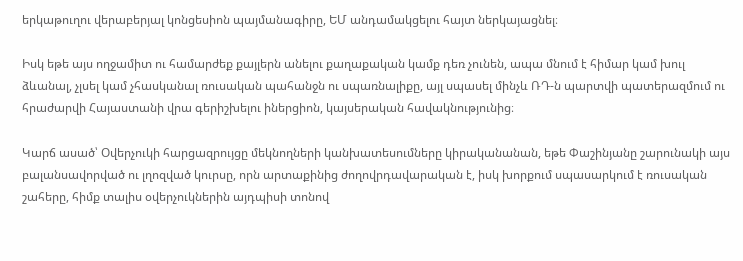երկաթուղու վերաբերյալ կոնցեսիոն պայմանագիրը, ԵՄ անդամակցելու հայտ ներկայացնել։

Իսկ եթե այս ողջամիտ ու համարժեք քայլերն անելու քաղաքական կամք դեռ չունեն, ապա մնում է հիմար կամ խուլ ձևանալ, չլսել կամ չհասկանալ ռուսական պահանջն ու սպառնալիքը, այլ սպասել մինչև ՌԴ-ն պարտվի պատերազմում ու հրաժարվի Հայաստանի վրա գերիշխելու իներցիոն, կայսերական հավակնությունից։

Կարճ ասած՝ Օվերչուկի հարցազրույցը մեկնողների կանխատեսումները կիրականանան, եթե Փաշինյանը շարունակի այս բալանսավորված ու լղոզված կուրսը, որն արտաքինից ժողովրդավարական է, իսկ խորքում սպասարկում է ռուսական շահերը, հիմք տալիս օվերչուկներին այդպիսի տոնով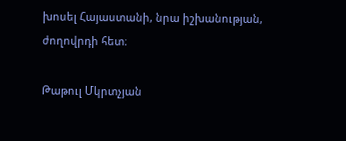խոսել Հայաստանի, նրա իշխանության, ժողովրդի հետ։

Թաթուլ Մկրտչյան